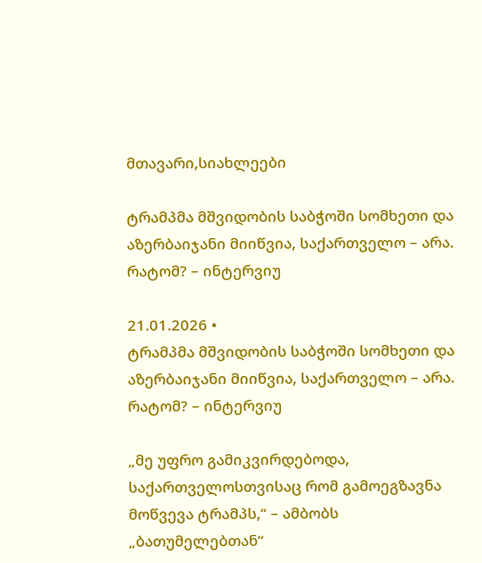მთავარი,სიახლეები

ტრამპმა მშვიდობის საბჭოში სომხეთი და აზერბაიჯანი მიიწვია, საქართველო – არა. რატომ? – ინტერვიუ

21.01.2026 •
ტრამპმა მშვიდობის საბჭოში სომხეთი და აზერბაიჯანი მიიწვია, საქართველო – არა. რატომ? – ინტერვიუ

„მე უფრო გამიკვირდებოდა, საქართველოსთვისაც რომ გამოეგზავნა მოწვევა ტრამპს,“ – ამბობს „ბათუმელებთან“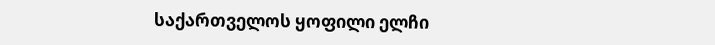საქართველოს ყოფილი ელჩი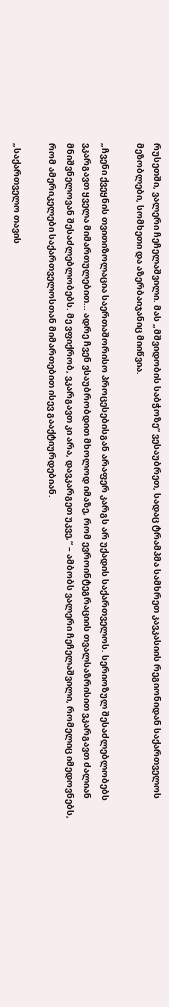რუსეთში, ვალერი ჩეჩელაშვილი. მას „მშვიდობის საბჭოზე“ ვესაუბრეთ, სადაც ტრამპმა სამხრეთ კავკასიის რეგიონიდან საქართველოს მეზობლები, სომხეთი და აზერბაიჯანიც მიიწვია.

„ჩვენი ქვეყნის თვითიზოლაცია საერთაშორისო პროცესებისგან არაფერ კარგს არ უქადის საქართველოს. სერიოზულ შესაძლებლობებს ვკარგავთ ყველა მიმართულებით… ადრე ჩვენ ვსაუბრობდით მხოლოდ იმაზე, რომ ევროინტეგრაციის თვალსაზრისით ვკარგავთ ძალიან მნიშვნელოვან შესაძლებლობებს. მე ვფიქრობ, ვკარგავთ კი არა, დავკარგეთ უკვე,“ – ამბობს ვალერი ჩეჩელაშვილი, რომელიც იმედოვნებს, რომ ამერიკელები საქართველოსთან მიმართებით ისევ გააქტიურდებიან.

„საქართველო თავის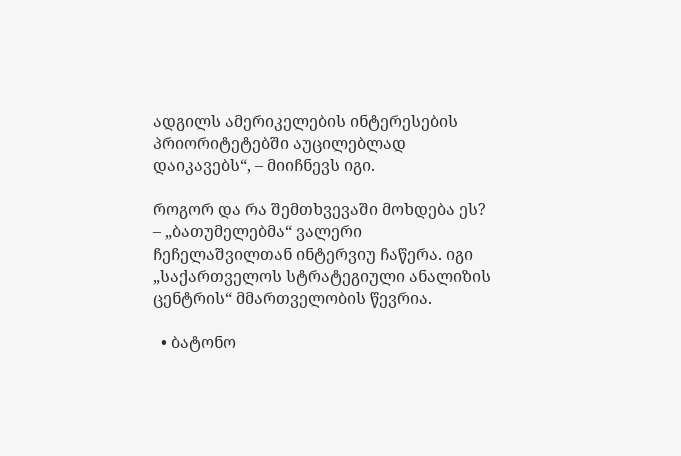ადგილს ამერიკელების ინტერესების პრიორიტეტებში აუცილებლად დაიკავებს“, – მიიჩნევს იგი.

როგორ და რა შემთხვევაში მოხდება ეს? – „ბათუმელებმა“ ვალერი ჩეჩელაშვილთან ინტერვიუ ჩაწერა. იგი „საქართველოს სტრატეგიული ანალიზის ცენტრის“ მმართველობის წევრია.

  • ბატონო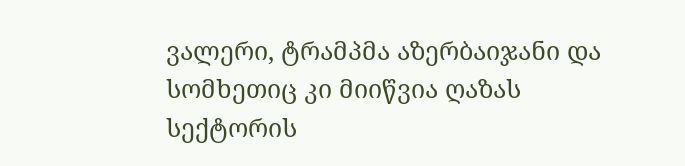ვალერი, ტრამპმა აზერბაიჯანი და სომხეთიც კი მიიწვია ღაზას სექტორის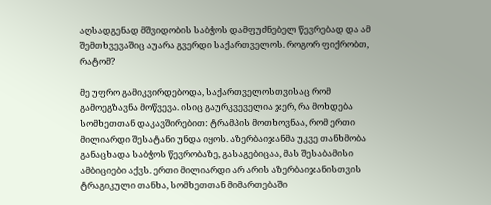აღსადგენად მშვიდობის საბჭოს დამფუძნებელ წევრებად და ამ შემთხვევაშიც აუარა გვერდი საქართველოს. როგორ ფიქრობთ, რატომ?

მე უფრო გამიკვირდებოდა, საქართველოსთვისაც რომ გამოეგზავნა მოწვევა. ისიც გაურკვეველია ჯერ, რა მოხდება სომხეთთან დაკავშირებით: ტრამპის მოთხოვნაა, რომ ერთი მილიარდი შესატანი უნდა იყოს. აზერბაიჯანმა უკვე თანხმობა განაცხადა საბჭოს წევრობაზე, გასაგებიცაა, მას შესაბამისი ამბიციები აქვს. ერთი მილიარდი არ არის აზერბაიჯანისთვის ტრაგიკული თანხა, სომხეთთან მიმართებაში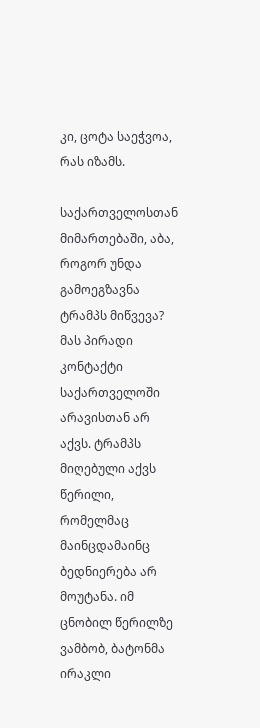კი, ცოტა საეჭვოა, რას იზამს.

საქართველოსთან მიმართებაში, აბა, როგორ უნდა გამოეგზავნა ტრამპს მიწვევა? მას პირადი კონტაქტი საქართველოში არავისთან არ აქვს. ტრამპს მიღებული აქვს წერილი, რომელმაც მაინცდამაინც ბედნიერება არ მოუტანა. იმ ცნობილ წერილზე ვამბობ, ბატონმა ირაკლი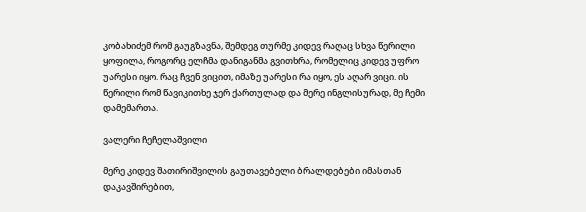კობახიძემ რომ გაუგზავნა, შემდეგ თურმე კიდევ რაღაც სხვა წერილი ყოფილა, როგორც ელჩმა დანიგანმა გვითხრა, რომელიც კიდევ უფრო უარესი იყო. რაც ჩვენ ვიცით, იმაზე უარესი რა იყო, ეს აღარ ვიცი. ის წერილი რომ წავიკითხე ჯერ ქართულად და მერე ინგლისურად, მე ჩემი დამემართა.

ვალერი ჩეჩელაშვილი

მერე კიდევ შათირიშვილის გაუთავებელი ბრალდებები იმასთან დაკავშირებით,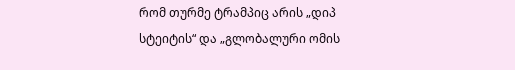რომ თურმე ტრამპიც არის „დიპ სტეიტის“ და „გლობალური ომის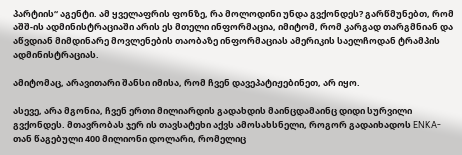პარტიის“ აგენტი. ამ ყველაფრის ფონზე, რა მოლოდინი უნდა გვქონდეს? გარწმუნებთ, რომ აშშ-ის ადმინისტრაციაში არის ეს მთელი ინფორმაცია, იმიტომ, რომ კარგად თარგმნიან და აწვდიან მიმდინარე მოვლენების თაობაზე ინფორმაციას ამერიკის საელჩოდან ტრამპის ადმინისტრაციას.

ამიტომაც, არავითარი შანსი იმისა, რომ ჩვენ დავეპატიჟებინეთ, არ იყო.

ასევე, არა მგონია, ჩვენ ერთი მილიარდის გადახდის მაინცდამაინც დიდი სურვილი გვქონდეს. მთავრობას ჯერ ის თავსატეხი აქვს ამოსახსნელი, როგორ გადაიხადოს ENKA-თან წაგებული 400 მილიონი დოლარი, რომელიც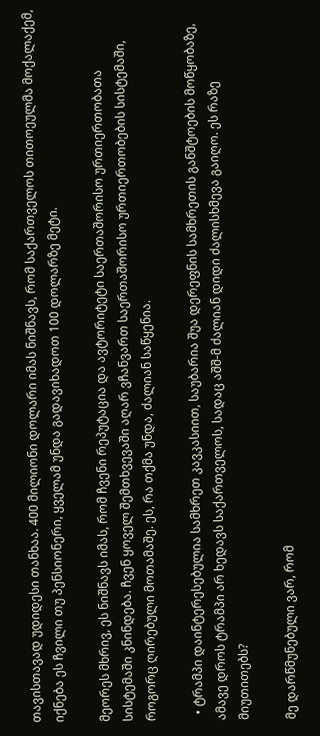თავისთავად უდიდესი თანხაა. 400 მილიონი დოლარი იმას ნიშნავს, რომ საქართველოს თითოეულმა მოქალაქემ, იქნება ეს ჩვილი თუ პენსიონერი, ყველამ უნდა გადავიხადოთ 100 დოლარზე მეტი.

მეორეს მხრივ, ეს ნიშნავს იმას, რომ ჩვენი რეპუტაცია და ავტორიტეტი საერთაშორისო ურთიერთობათა სისტემაში კნინდება. ჩვენ ყოველ შემთხვევაში აღარ ვჩანვართ საერთაშორისო ურთიერთობების სისტემაში, როგორც ღირებული მოთამაშე. ეს, რა თქმა უნდა, ძალიან საწყენია.

  • ტრამპი დაინტერესებულია სამხრეთ კავკასიით, საუბარია შუა დერეფნის სამხრეთის განშტოების მოწყობაზე, ამავე დროს ტრამპი არ ხედავს საქართველოს, სადაც აშშ-მ ძალიან დიდი ძალისხმევა გაიღო. ეს რაზე მიუთითებს?

მე დარწმუნებული ვარ, რომ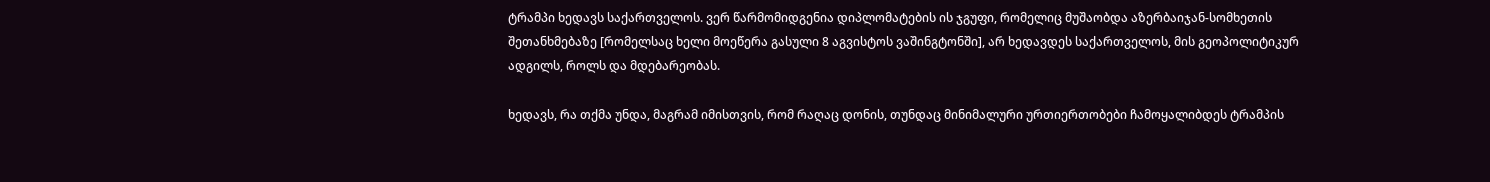ტრამპი ხედავს საქართველოს. ვერ წარმომიდგენია დიპლომატების ის ჯგუფი, რომელიც მუშაობდა აზერბაიჯან-სომხეთის შეთანხმებაზე [რომელსაც ხელი მოეწერა გასული 8 აგვისტოს ვაშინგტონში], არ ხედავდეს საქართველოს, მის გეოპოლიტიკურ ადგილს, როლს და მდებარეობას.

ხედავს, რა თქმა უნდა, მაგრამ იმისთვის, რომ რაღაც დონის, თუნდაც მინიმალური ურთიერთობები ჩამოყალიბდეს ტრამპის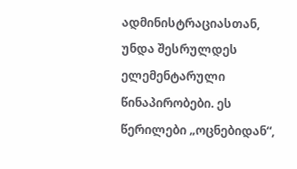ადმინისტრაციასთან, უნდა შესრულდეს ელემენტარული წინაპირობები. ეს წერილები „ოცნებიდან“,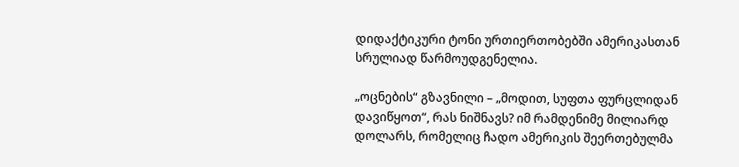დიდაქტიკური ტონი ურთიერთობებში ამერიკასთან სრულიად წარმოუდგენელია.

„ოცნების“ გზავნილი – „მოდით, სუფთა ფურცლიდან დავიწყოთ“, რას ნიშნავს? იმ რამდენიმე მილიარდ დოლარს, რომელიც ჩადო ამერიკის შეერთებულმა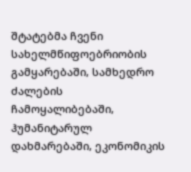შტატებმა ჩვენი სახელმწიფოებრიობის გამყარებაში, სამხედრო ძალების ჩამოყალიბებაში, ჰუმანიტარულ დახმარებაში, ეკონომიკის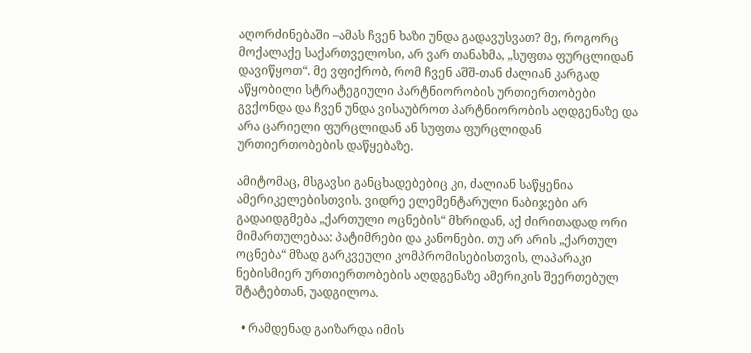აღორძინებაში –ამას ჩვენ ხაზი უნდა გადავუსვათ? მე, როგორც მოქალაქე საქართველოსი, არ ვარ თანახმა, „სუფთა ფურცლიდან დავიწყოთ“. მე ვფიქრობ, რომ ჩვენ აშშ-თან ძალიან კარგად აწყობილი სტრატეგიული პარტნიორობის ურთიერთობები გვქონდა და ჩვენ უნდა ვისაუბროთ პარტნიორობის აღდგენაზე და არა ცარიელი ფურცლიდან ან სუფთა ფურცლიდან ურთიერთობების დაწყებაზე.

ამიტომაც, მსგავსი განცხადებებიც კი, ძალიან საწყენია ამერიკელებისთვის. ვიდრე ელემენტარული ნაბიჯები არ გადაიდგმება „ქართული ოცნების“ მხრიდან, აქ ძირითადად ორი მიმართულებაა: პატიმრები და კანონები. თუ არ არის „ქართულ ოცნება“ მზად გარკვეული კომპრომისებისთვის, ლაპარაკი ნებისმიერ ურთიერთობების აღდგენაზე ამერიკის შეერთებულ შტატებთან, უადგილოა.

  • რამდენად გაიზარდა იმის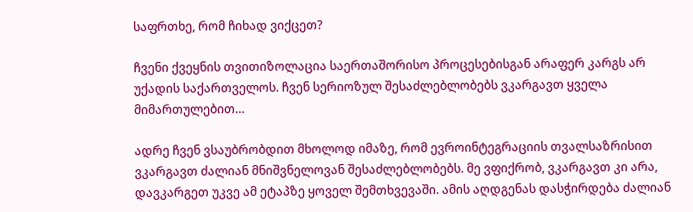საფრთხე, რომ ჩიხად ვიქცეთ?

ჩვენი ქვეყნის თვითიზოლაცია საერთაშორისო პროცესებისგან არაფერ კარგს არ უქადის საქართველოს. ჩვენ სერიოზულ შესაძლებლობებს ვკარგავთ ყველა მიმართულებით…

ადრე ჩვენ ვსაუბრობდით მხოლოდ იმაზე, რომ ევროინტეგრაციის თვალსაზრისით ვკარგავთ ძალიან მნიშვნელოვან შესაძლებლობებს. მე ვფიქრობ, ვკარგავთ კი არა, დავკარგეთ უკვე ამ ეტაპზე ყოველ შემთხვევაში. ამის აღდგენას დასჭირდება ძალიან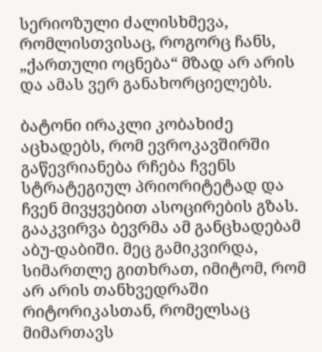სერიოზული ძალისხმევა, რომლისთვისაც, როგორც ჩანს, „ქართული ოცნება“ მზად არ არის და ამას ვერ განახორციელებს.

ბატონი ირაკლი კობახიძე აცხადებს, რომ ევროკავშირში გაწევრიანება რჩება ჩვენს სტრატეგიულ პრიორიტეტად და ჩვენ მივყვებით ასოცირების გზას. გააკვირვა ბევრმა ამ განცხადებამ აბუ-დაბიში. მეც გამიკვირდა, სიმართლე გითხრათ, იმიტომ, რომ არ არის თანხვედრაში რიტორიკასთან, რომელსაც მიმართავს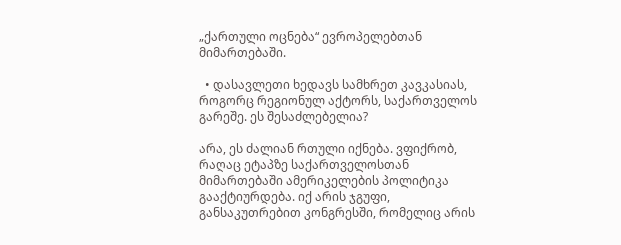„ქართული ოცნება“ ევროპელებთან მიმართებაში.

  • დასავლეთი ხედავს სამხრეთ კავკასიას, როგორც რეგიონულ აქტორს, საქართველოს გარეშე. ეს შესაძლებელია?

არა, ეს ძალიან რთული იქნება. ვფიქრობ, რაღაც ეტაპზე საქართველოსთან მიმართებაში ამერიკელების პოლიტიკა გააქტიურდება. იქ არის ჯგუფი, განსაკუთრებით კონგრესში, რომელიც არის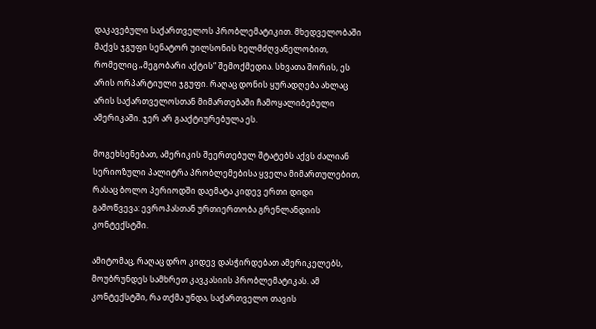დაკავებული საქართველოს პრობლემატიკით. მხედველობაში მაქვს ჯგუფი სენატორ უილსონის ხელმძღვანელობით, რომელიც „მეგობარი აქტის“ შემოქმედია. სხვათა შორის, ეს არის ორპარტიული ჯგუფი. რაღაც დონის ყურადღება ახლაც არის საქართველოსთან მიმართებაში ჩამოყალიბებული ამერიკაში. ჯერ არ გააქტიურებულა ეს.

მოგეხსენებათ, ამერიკის შეერთებულ შტატებს აქვს ძალიან სერიოზული პალიტრა პრობლემებისა ყველა მიმართულებით, რასაც ბოლო პერიოდში დაემატა კიდევ ერთი დიდი გამოწვევა: ევროპასთან ურთიერთობა გრენლანდიის კონტექსტში.

ამიტომაც, რაღაც დრო კიდევ დასჭირდებათ ამერიკელებს, მოუბრუნდეს სამხრეთ კავკასიის პრობლემატიკას. ამ კონტექსტში, რა თქმა უნდა, საქართველო თავის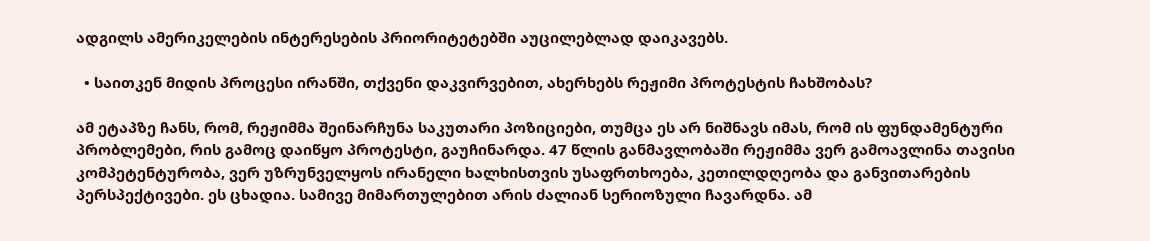ადგილს ამერიკელების ინტერესების პრიორიტეტებში აუცილებლად დაიკავებს.

  • საითკენ მიდის პროცესი ირანში, თქვენი დაკვირვებით, ახერხებს რეჟიმი პროტესტის ჩახშობას?

ამ ეტაპზე ჩანს, რომ, რეჟიმმა შეინარჩუნა საკუთარი პოზიციები, თუმცა ეს არ ნიშნავს იმას, რომ ის ფუნდამენტური პრობლემები, რის გამოც დაიწყო პროტესტი, გაუჩინარდა. 47 წლის განმავლობაში რეჟიმმა ვერ გამოავლინა თავისი კომპეტენტურობა, ვერ უზრუნველყოს ირანელი ხალხისთვის უსაფრთხოება, კეთილდღეობა და განვითარების პერსპექტივები. ეს ცხადია. სამივე მიმართულებით არის ძალიან სერიოზული ჩავარდნა. ამ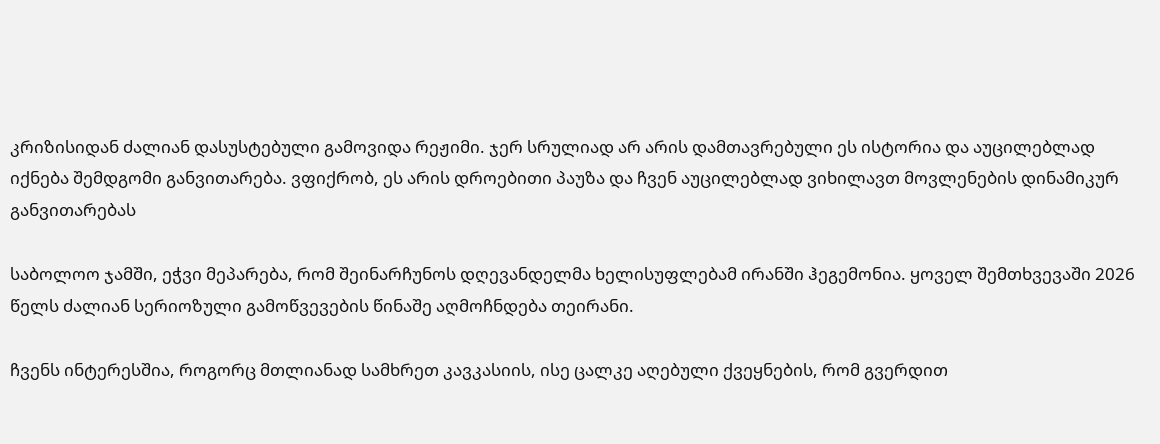კრიზისიდან ძალიან დასუსტებული გამოვიდა რეჟიმი. ჯერ სრულიად არ არის დამთავრებული ეს ისტორია და აუცილებლად იქნება შემდგომი განვითარება. ვფიქრობ, ეს არის დროებითი პაუზა და ჩვენ აუცილებლად ვიხილავთ მოვლენების დინამიკურ განვითარებას

საბოლოო ჯამში, ეჭვი მეპარება, რომ შეინარჩუნოს დღევანდელმა ხელისუფლებამ ირანში ჰეგემონია. ყოველ შემთხვევაში 2026 წელს ძალიან სერიოზული გამოწვევების წინაშე აღმოჩნდება თეირანი.

ჩვენს ინტერესშია, როგორც მთლიანად სამხრეთ კავკასიის, ისე ცალკე აღებული ქვეყნების, რომ გვერდით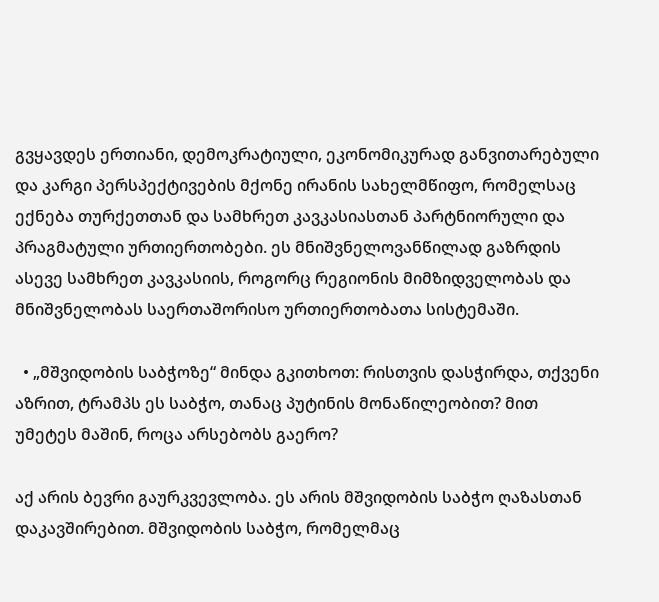გვყავდეს ერთიანი, დემოკრატიული, ეკონომიკურად განვითარებული და კარგი პერსპექტივების მქონე ირანის სახელმწიფო, რომელსაც ექნება თურქეთთან და სამხრეთ კავკასიასთან პარტნიორული და პრაგმატული ურთიერთობები. ეს მნიშვნელოვანწილად გაზრდის ასევე სამხრეთ კავკასიის, როგორც რეგიონის მიმზიდველობას და მნიშვნელობას საერთაშორისო ურთიერთობათა სისტემაში.

  • „მშვიდობის საბჭოზე“ მინდა გკითხოთ: რისთვის დასჭირდა, თქვენი აზრით, ტრამპს ეს საბჭო, თანაც პუტინის მონაწილეობით? მით უმეტეს მაშინ, როცა არსებობს გაერო?

აქ არის ბევრი გაურკვევლობა. ეს არის მშვიდობის საბჭო ღაზასთან დაკავშირებით. მშვიდობის საბჭო, რომელმაც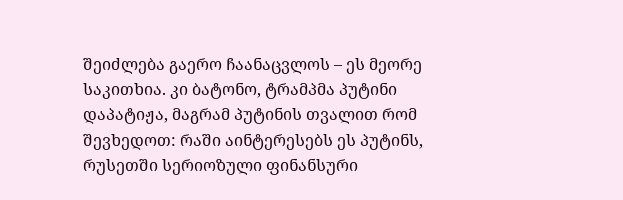შეიძლება გაერო ჩაანაცვლოს – ეს მეორე საკითხია. კი ბატონო, ტრამპმა პუტინი დაპატიჟა, მაგრამ პუტინის თვალით რომ შევხედოთ: რაში აინტერესებს ეს პუტინს, რუსეთში სერიოზული ფინანსური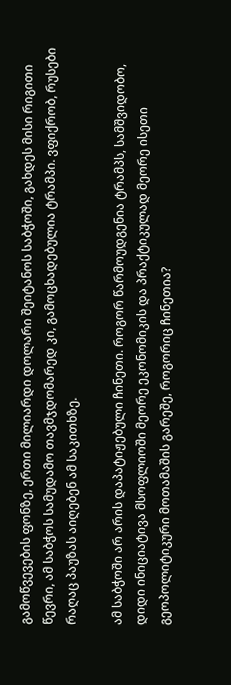გამოწვევების ფონზე, ერთი მილიარდი დოლარი შეიტანოს საბჭოში, გახდეს მისი რიგითი წევრი, ამ საბჭოს სამუდამო თავმჯდომარედ კი, გამოცხადებულია ტრამპი. ვფიქრობ, რუსები რაღაც პაუზას აიღებენ ამ საკითხზე.

ამ საბჭოში არ არის დაპატიჟებული ჩინეთი. როგორ წარმოუდგენია ტრამპს, სამშვიდობო, დიდი ინიციატივა მსოფლიოში მეორე ეკონომიკის და პრაქტიკულად მეორე ისეთი გეოპოლიტიკური მოთამაშის გარეშე, როგორიც ჩინეთია?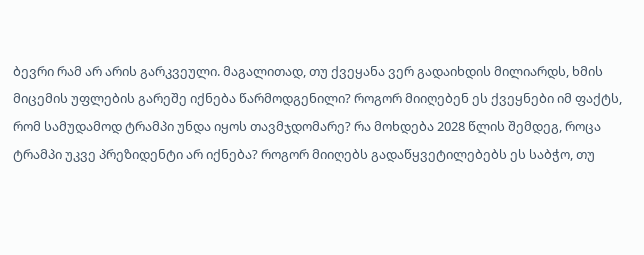ბევრი რამ არ არის გარკვეული. მაგალითად, თუ ქვეყანა ვერ გადაიხდის მილიარდს, ხმის მიცემის უფლების გარეშე იქნება წარმოდგენილი? როგორ მიიღებენ ეს ქვეყნები იმ ფაქტს, რომ სამუდამოდ ტრამპი უნდა იყოს თავმჯდომარე? რა მოხდება 2028 წლის შემდეგ, როცა ტრამპი უკვე პრეზიდენტი არ იქნება? როგორ მიიღებს გადაწყვეტილებებს ეს საბჭო, თუ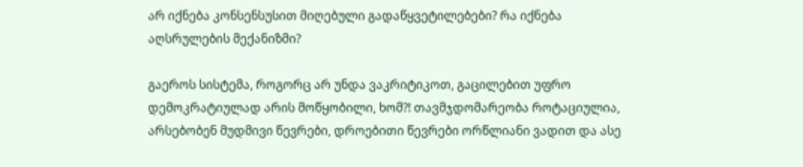არ იქნება კონსენსუსით მიღებული გადაწყვეტილებები? რა იქნება აღსრულების მექანიზმი?

გაეროს სისტემა, როგორც არ უნდა ვაკრიტიკოთ, გაცილებით უფრო დემოკრატიულად არის მოწყობილი, ხომ?! თავმჯდომარეობა როტაციულია, არსებობენ მუდმივი წევრები, დროებითი წევრები ორწლიანი ვადით და ასე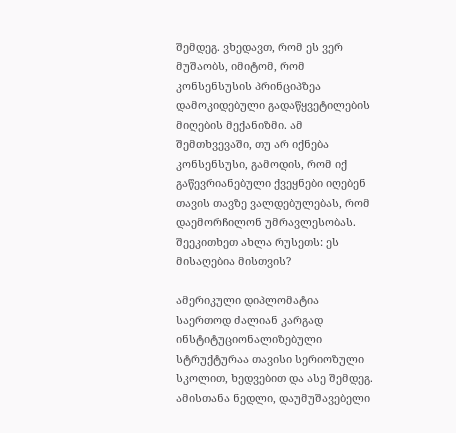შემდეგ. ვხედავთ, რომ ეს ვერ მუშაობს, იმიტომ, რომ კონსენსუსის პრინციპზეა დამოკიდებული გადაწყვეტილების მიღების მექანიზმი. ამ შემთხვევაში, თუ არ იქნება კონსენსუსი, გამოდის, რომ იქ გაწევრიანებული ქვეყნები იღებენ თავის თავზე ვალდებულებას, რომ დაემორჩილონ უმრავლესობას. შეეკითხეთ ახლა რუსეთს: ეს მისაღებია მისთვის?

ამერიკული დიპლომატია საერთოდ ძალიან კარგად ინსტიტუციონალიზებული სტრუქტურაა თავისი სერიოზული სკოლით, ხედვებით და ასე შემდეგ. ამისთანა ნედლი, დაუმუშავებელი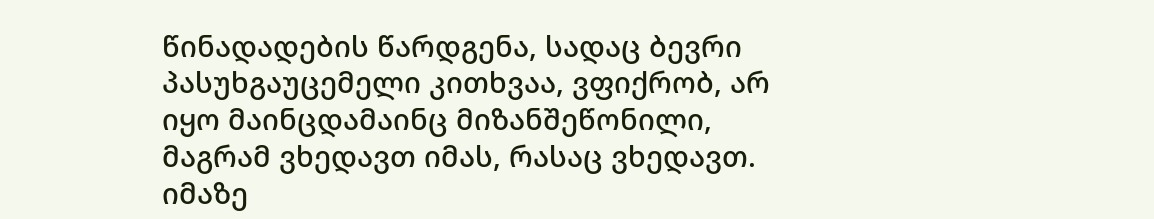წინადადების წარდგენა, სადაც ბევრი პასუხგაუცემელი კითხვაა, ვფიქრობ, არ იყო მაინცდამაინც მიზანშეწონილი, მაგრამ ვხედავთ იმას, რასაც ვხედავთ. იმაზე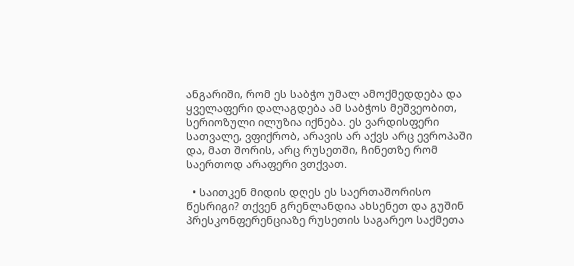ანგარიში, რომ ეს საბჭო უმალ ამოქმედდება და ყველაფერი დალაგდება ამ საბჭოს მეშვეობით, სერიოზული ილუზია იქნება. ეს ვარდისფერი სათვალე, ვფიქრობ, არავის არ აქვს არც ევროპაში და, მათ შორის, არც რუსეთში, ჩინეთზე რომ საერთოდ არაფერი ვთქვათ.

  • საითკენ მიდის დღეს ეს საერთაშორისო წესრიგი? თქვენ გრენლანდია ახსენეთ და გუშინ პრესკონფერენციაზე რუსეთის საგარეო საქმეთა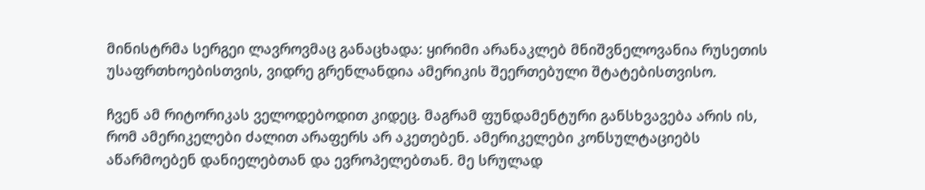მინისტრმა სერგეი ლავროვმაც განაცხადა: ყირიმი არანაკლებ მნიშვნელოვანია რუსეთის უსაფრთხოებისთვის, ვიდრე გრენლანდია ამერიკის შეერთებული შტატებისთვისო.

ჩვენ ამ რიტორიკას ველოდებოდით კიდეც. მაგრამ ფუნდამენტური განსხვავება არის ის, რომ ამერიკელები ძალით არაფერს არ აკეთებენ. ამერიკელები კონსულტაციებს აწარმოებენ დანიელებთან და ევროპელებთან. მე სრულად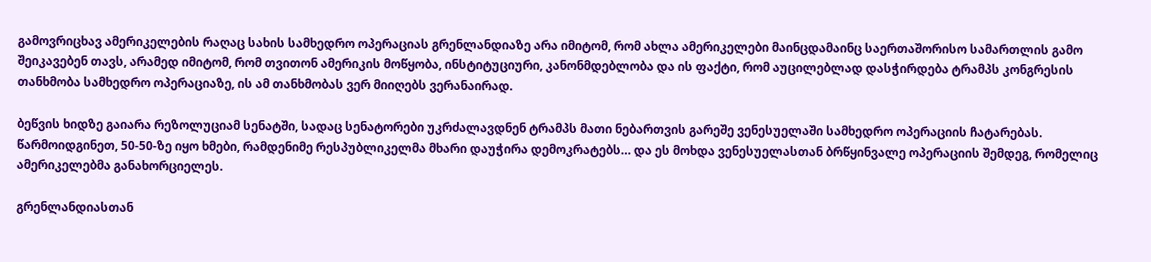გამოვრიცხავ ამერიკელების რაღაც სახის სამხედრო ოპერაციას გრენლანდიაზე არა იმიტომ, რომ ახლა ამერიკელები მაინცდამაინც საერთაშორისო სამართლის გამო შეიკავებენ თავს, არამედ იმიტომ, რომ თვითონ ამერიკის მოწყობა, ინსტიტუციური, კანონმდებლობა და ის ფაქტი, რომ აუცილებლად დასჭირდება ტრამპს კონგრესის თანხმობა სამხედრო ოპერაციაზე, ის ამ თანხმობას ვერ მიიღებს ვერანაირად.

ბეწვის ხიდზე გაიარა რეზოლუციამ სენატში, სადაც სენატორები უკრძალავდნენ ტრამპს მათი ნებართვის გარეშე ვენესუელაში სამხედრო ოპერაციის ჩატარებას. წარმოიდგინეთ, 50-50-ზე იყო ხმები, რამდენიმე რესპუბლიკელმა მხარი დაუჭირა დემოკრატებს… და ეს მოხდა ვენესუელასთან ბრწყინვალე ოპერაციის შემდეგ, რომელიც ამერიკელებმა განახორციელეს.

გრენლანდიასთან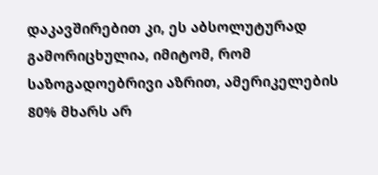დაკავშირებით კი, ეს აბსოლუტურად გამორიცხულია, იმიტომ, რომ საზოგადოებრივი აზრით, ამერიკელების 80% მხარს არ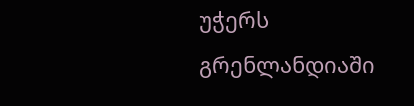უჭერს გრენლანდიაში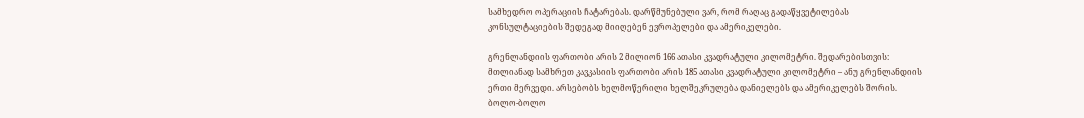სამხედრო ოპერაციის ჩატარებას. დარწმუნებული ვარ, რომ რაღაც გადაწყვეტილებას კონსულტაციების შედეგად მიიღებენ ევროპელები და ამერიკელები.

გრენლანდიის ფართობი არის 2 მილიონ 166 ათასი კვადრატული კილომეტრი. შედარებისთვის: მთლიანად სამხრეთ კავკასიის ფართობი არის 185 ათასი კვადრატული კილომეტრი – ანუ გრენლანდიის ერთი მერვედი. არსებობს ხელმოწერილი ხელშეკრულება დანიელებს და ამერიკელებს შორის. ბოლო-ბოლო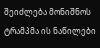შეიძლება მონიშნოს ტრამპმა ის ნაწილები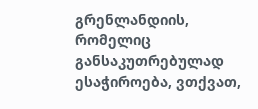გრენლანდიის, რომელიც განსაკუთრებულად ესაჭიროება, ვთქვათ,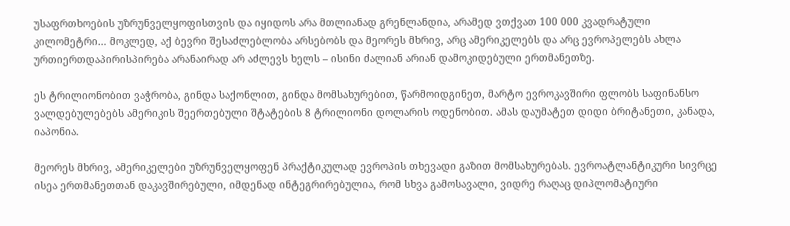უსაფრთხოების უზრუნველყოფისთვის და იყიდოს არა მთლიანად გრენლანდია, არამედ ვთქვათ 100 000 კვადრატული კილომეტრი… მოკლედ, აქ ბევრი შესაძლებლობა არსებობს და მეორეს მხრივ, არც ამერიკელებს და არც ევროპელებს ახლა ურთიერთდაპირისპირება არანაირად არ აძლევს ხელს – ისინი ძალიან არიან დამოკიდებული ერთმანეთზე.

ეს ტრილიონობით ვაჭრობა, გინდა საქონლით, გინდა მომსახურებით, წარმოიდგინეთ, მარტო ევროკავშირი ფლობს საფინანსო ვალდებულებებს ამერიკის შეერთებული შტატების 8 ტრილიონი დოლარის ოდენობით. ამას დაუმატეთ დიდი ბრიტანეთი, კანადა, იაპონია.

მეორეს მხრივ, ამერიკელები უზრუნველყოფენ პრაქტიკულად ევროპის თხევადი გაზით მომსახურებას. ევროატლანტიკური სივრცე ისეა ერთმანეთთან დაკავშირებული, იმდენად ინტეგრირებულია, რომ სხვა გამოსავალი, ვიდრე რაღაც დიპლომატიური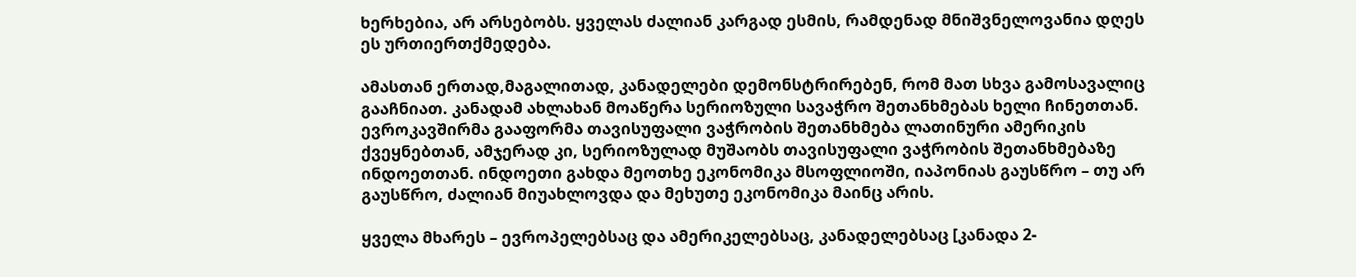ხერხებია, არ არსებობს. ყველას ძალიან კარგად ესმის, რამდენად მნიშვნელოვანია დღეს ეს ურთიერთქმედება.

ამასთან ერთად,მაგალითად, კანადელები დემონსტრირებენ, რომ მათ სხვა გამოსავალიც გააჩნიათ. კანადამ ახლახან მოაწერა სერიოზული სავაჭრო შეთანხმებას ხელი ჩინეთთან. ევროკავშირმა გააფორმა თავისუფალი ვაჭრობის შეთანხმება ლათინური ამერიკის ქვეყნებთან, ამჯერად კი, სერიოზულად მუშაობს თავისუფალი ვაჭრობის შეთანხმებაზე ინდოეთთან. ინდოეთი გახდა მეოთხე ეკონომიკა მსოფლიოში, იაპონიას გაუსწრო – თუ არ გაუსწრო, ძალიან მიუახლოვდა და მეხუთე ეკონომიკა მაინც არის.

ყველა მხარეს – ევროპელებსაც და ამერიკელებსაც, კანადელებსაც [კანადა 2-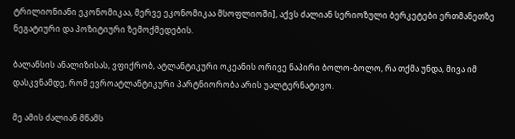ტრილიონიანი ეკონომიკაა, მერვე ეკონომიკაა მსოფლიოში], აქვს ძალიან სერიოზული ბერკეტები ერთმანეთზე ნეგატიური და პოზიტიური ზემოქმედების.

ბალანსის ანალიზისას, ვფიქრობ, ატლანტიკური ოკეანის ორივე ნაპირი ბოლო-ბოლო, რა თქმა უნდა, მივა იმ დასკვნამდე, რომ ევროატლანტიკური პარტნიორობა არის უალტერნატივო.

მე ამის ძალიან მწამს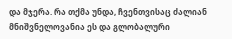და მჯერა. რა თქმა უნდა, ჩვენთვისაც ძალიან მნიშვნელოვანია ეს და გლობალური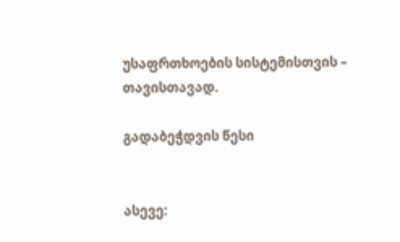უსაფრთხოების სისტემისთვის – თავისთავად.

გადაბეჭდვის წესი


ასევე: